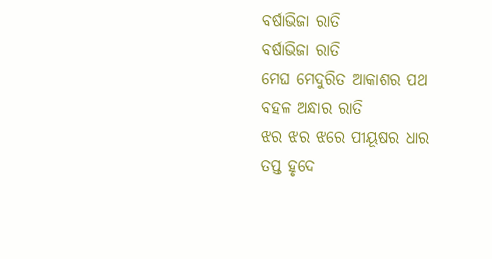ବର୍ଷାଭିଜା ରାତି
ବର୍ଷାଭିଜା ରାତି
ମେଘ ମେଦୁରିତ ଆକାଶର ପଥ
ବହଳ ଅନ୍ଧାର ରାତି
ଝର ଝର ଝରେ ପୀୟୂଷର ଧାର
ତପ୍ତ ହୃଦେ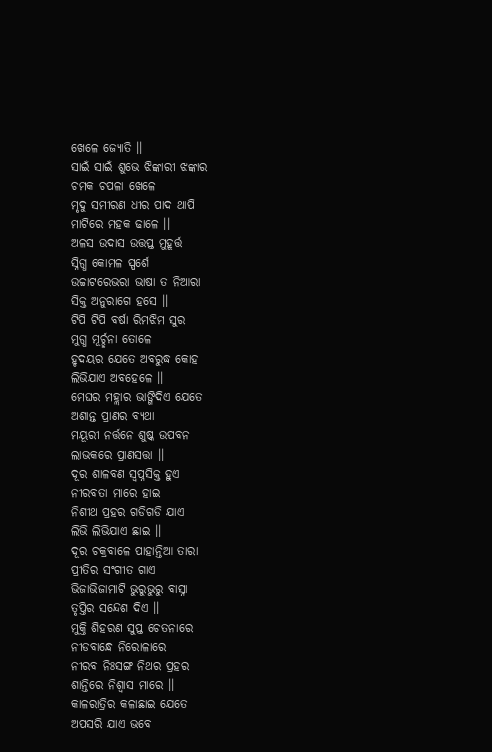ଖେଳେ ଜ୍ୟୋତି ।।
ସାଇଁ ସାଇଁ ଶୁଭେ ଝିଙ୍କାରୀ ଝଙ୍କାର
ଚମକ ଚପଳା ଖେଳେ
ମୃଦୁ ସମୀରଣ ଧୀର ପାଦ ଥାପି
ମାଟିରେ ମହକ ଢାଳେ ।।
ଅଳସ ଉଦାସ ଉତ୍ତପ୍ତ ମୁହୂର୍ତ୍ତ
ସ୍ନିଗ୍ଧ କୋମଳ ସ୍ପର୍ଶେ
ଉଚ୍ଚାଟରେଭରା ଭାଷା ତ ନିଆରା
ସିକ୍ତ ଅନୁରାଗେ ହସେ ।।
ଟିପି ଟିପି ବର୍ଷା ରିମଝିମ ସୁର
ମୁଗ୍ଧ ମୂର୍ଚ୍ଛନା ତୋଳେ
ହୃଦୟର ଯେତେ ଅବରୁଦ୍ଧ କୋହ
ଲିଭିଯାଏ ଅବହେଳେ ।।
ମେଘର ମହ୍ଲାର ଭାଙ୍ଗିଦିଏ ଯେତେ
ଅଶାନ୍ତ ପ୍ରାଣର ବ୍ୟଥା
ମୟୂରୀ ନର୍ତ୍ତନେ ଶୁଷ୍କ ଉପବନ
ଲାଭକରେ ପ୍ରାଣସତ୍ତା ।।
ଦୂର ଶାଳବଣ ସ୍ବପ୍ନସିକ୍ତ ହୁଏ
ନୀରବତା ମାରେ ହାଇ
ନିଶୀଥ ପ୍ରହର ଗଡିଗଡି ଯାଏ
ଲିଭି ଲିଭିଯାଏ ଛାଇ ।।
ଦୂର ଚକ୍ରବାଳେ ପାହାନ୍ତିଆ ତାରା
ପ୍ରୀତିର ସଂଗୀତ ଗାଏ
ଭିଜାଭିଜାମାଟି ଭୁରୁଭୁରୁ ବାସ୍ନା
ତୃପ୍ତିର ସନ୍ଦେଶ ଦିଏ ।।
ମୁକ୍ତି ଶିହରଣ ସୁପ୍ତ ଚେତନାରେ
ନୀଡବାନ୍ଧେ ନିରୋଳାରେ
ନୀରବ ନିଃସଙ୍ଗ ନିଥର ପ୍ରହର
ଶାନ୍ତିରେ ନିଶ୍ବାସ ମାରେ ।।
କାଳରାତ୍ରିର କଳାଛାଇ ଯେତେ
ଅପସରି ଯାଏ ଭବେ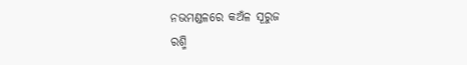ନଭମଣ୍ଡଳରେ କଅଁଳ ସୂରୁଜ
ରଶ୍ମି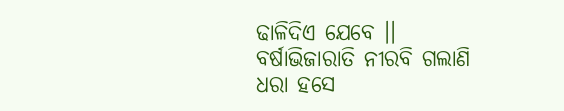ଢାଳିଦିଏ ଯେବେ ।।
ବର୍ଷାଭିଜାରାତି ନୀରବି ଗଲାଣି
ଧରା ହସେ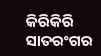କିରିକିରି
ସାତରଂଗର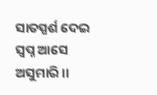ସାତସ୍ପର୍ଶ ଦେଇ
ସ୍ବପ୍ନ ଆସେ ଅସୁମାରି ।।